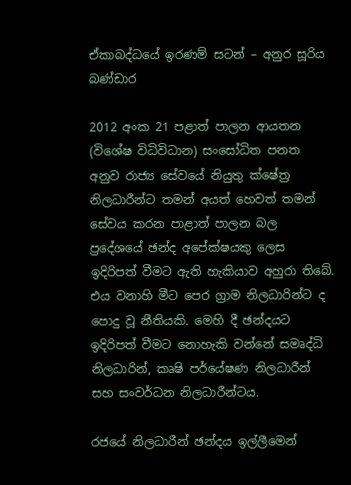ඒකාබද්ධයේ ඉරණම් සටන් – අනුර සූරිය බණ්ඩාර

2012 අංක 21 පළාත් පාලන ආයතන (විශේෂ විධිවිධාන) සංසෝධිත පනත අනුව රාජ්‍ය සේවයේ නියුතු ක්ෂේත්‍ර නිලධාරීන්ට තමන් අයත් හෙවත් තමන් සේවය කරන පාළාත් පාලන බල ප්‍රදේශයේ ඡන්ද අපේක්ෂයකු ලෙස ඉදිරිපත් වීමට ඇති හැකියාව අහුරා තිබේ. එය වනාහි මීට පෙර ග්‍රාම නිලධාරින්ට ද පොදු වූ නීතියකි. මෙහි දී ඡන්දයට ඉදිරිපත් වීමට නොහැකි වන්නේ සමෘද්ධි නිලධාරින්, කෘෂි පර්යේෂණ නිලධාරීන් සහ සංවර්ධන නිලධාරීන්ටය.

රජයේ නිලධාරීන් ඡන්දය ඉල්ලීමෙන්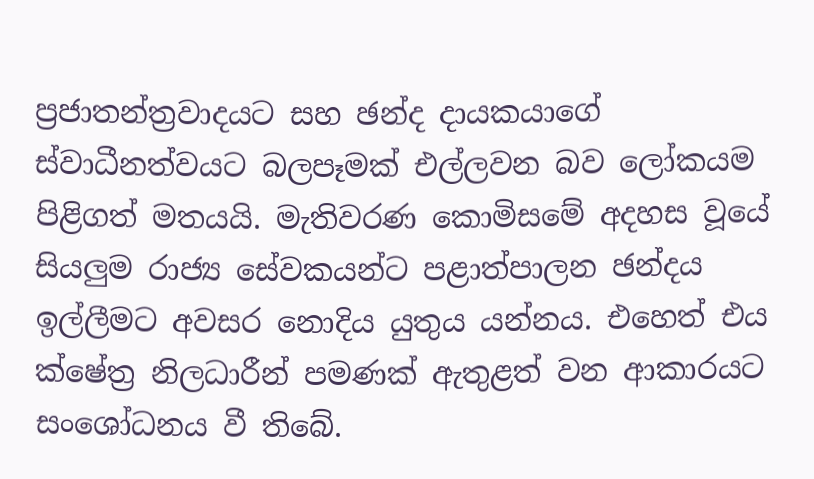ප්‍රජාතන්ත්‍රවාදයට සහ ඡන්ද දායකයාගේ ස්වාධීනත්වයට බලපෑමක් එල්ලවන බව ලෝකයම පිළිගත් මතයයි. මැතිවරණ කොමිසමේ අදහස වූයේ සියලුම රාජ්‍ය සේවකයන්ට පළාත්පාලන ඡන්දය ඉල්ලීමට අවසර නොදිය යුතුය යන්නය. එහෙත් එය ක්ෂේත්‍ර නිලධාරීන් පමණක් ඇතුළත් වන ආකාරයට සංශෝධනය වී තිබේ.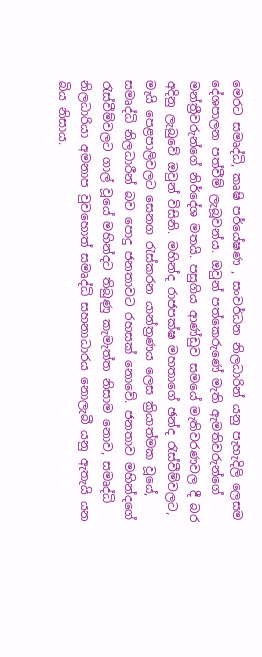මෙරට සමෘද්ධි, කෘෂි පර්යේෂණ , සංවර්ධන නිලධාරින් යනු පැහැදිලි ලෙසම දේශපාලන පත්වීම් ලැබූවන්ය. ඔවුන් පත්කෙරුණේ මැති ඇමතිවරුන්ගේ මන්ත්‍රීවරුන්ගේ නිර්දේශ මතයි. පසුගිය ආණ්ඩුව සමයේ මැතිවරණවල දී බර අදිනු ලැබුවේ ඔවුන් විසිනි. මහින්ද රාජපක්ෂ මහතාගේ ඡන්ද රැස්වීම්වලට, මැයි පෙළපාලිවලට සෙනග රැස්කරන යාන්ත්‍රණය ලෙස ක්‍රියාත්මක වූයේ, සමෘද්ධි නිලධාරීන් බව පොදු ජනතාවට රහසක් නොවේ. ජනතාව මහින්දගේ රැස්වීම්වලට ගාල් වූයේ මහින්දට තිබුණු කැමැත්ත නිසාම නොව, සමෘද්ධි නිලධාරියා අමනාප වුවහොත් සමෘද්ධි සහනාධාරය නොලැබී යනු ඇතැයි යන බිය නිසාය.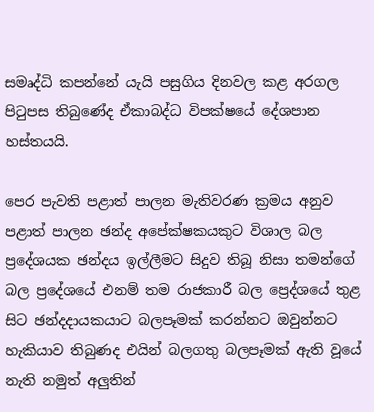සමෘද්ධි කපන්නේ යැයි පසුගිය දිනවල කළ අරගල පිටුපස තිබුණේද ඒකාබද්ධ විපක්ෂයේ දේශපාන හස්තයයි.

පෙර පැවති පළාත් පාලන මැතිවරණ ක්‍රමය අනුව පළාත් පාලන ඡන්ද අපේක්ෂකයකුට විශාල බල ප්‍රදේශයක ඡන්දය ඉල්ලීමට සිදුව තිබූ නිසා තමන්ගේ බල ප්‍රදේශයේ එනම් තම රාජකාරී බල ප්‍රෙද්ශයේ තුළ සිට ඡන්දදායකයාට බලපෑමක් කරන්නට ඔවුන්නට හැකියාව තිබුණද එයින් බලගතු බලපෑමක් ඇති වූයේ නැති නමුත් අලුතින්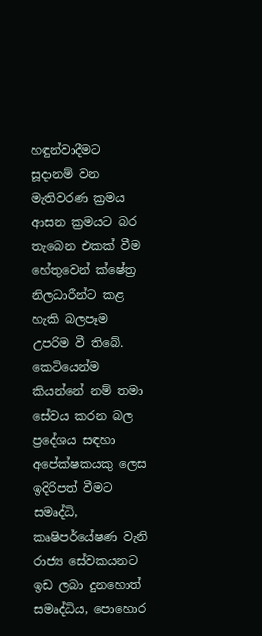හඳුන්වාදීමට සූදානම් වන මැතිවරණ ක්‍රමය ආසන ක්‍රමයට බර තැබෙන එකක් වීම හේතුවෙන් ක්ෂේත්‍ර නිලධාරීන්ට කළ හැකි බලපෑම උපරිම වී තිබේ. කෙටියෙන්ම කියන්නේ නම් තමා සේවය කරන බල ප්‍රදේශය සඳහා අපේක්ෂකයකු ලෙස ඉදිරිපත් වීමට සමෘද්ධි, කෘෂිපර්යේෂණ වැනි රාජ්‍ය සේවකයනට ඉඩ ලබා දුනහොත් සමෘද්ධිය, පො‍හොර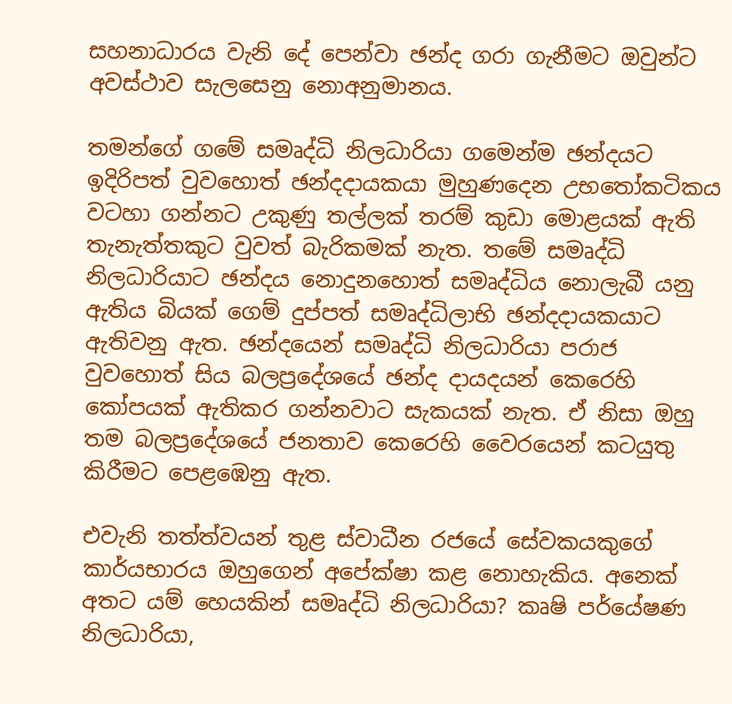සහනාධාරය වැනි දේ පෙන්වා ඡන්ද ගරා ගැනීමට ඔවුන්ට අවස්ථාව සැලසෙනු නොඅනුමානය.

තමන්ගේ ගමේ සමෘද්ධි නිලධාරියා ගමෙන්ම ඡන්දයට ඉදිරිපත් වුවහොත් ඡන්දදායකයා මුහුණදෙන උභ‍තෝකටිකය වටහා ගන්නට උකුණු තල්ලක් තරම් කුඩා මොළයක් ඇති තැනැත්තකුට වුවත් බැරිකමක් නැත. තමේ සමෘද්ධි නිලධාරියාට ඡන්දය නොදුනහොත් සමෘද්ධිය නොලැබී යනු ඇතිය බියක් ගෙම් දුප්පත් සමෘද්ධිලාභි ඡන්දදායකයාට ඇතිවනු ඇත. ඡන්දයෙන් සමෘද්ධි නිලධාරියා පරාජ වුවහොත් සිය බලප්‍රදේශයේ ඡන්ද දායදයන් කෙරෙහි කෝපයක් ඇතිකර ගන්නවාට සැකයක් නැත. ඒ නිසා ඔහු තම බල‍ප්‍රදේශයේ ජනතාව කෙරෙහි වෛරයෙන් කටයුතු කිරීමට පෙළඹෙනු ඇත.

එවැනි තත්ත්වයන් තුළ ස්වාධීන රජයේ සේවකයකුගේ කාර්යභාරය ඔහුගෙන් අපේක්ෂා කළ නොහැකිය. අනෙක් අතට යම් හෙයකින් සමෘද්ධි නිලධාරියා? කෘෂි පර්යේෂණ නිලධාරියා,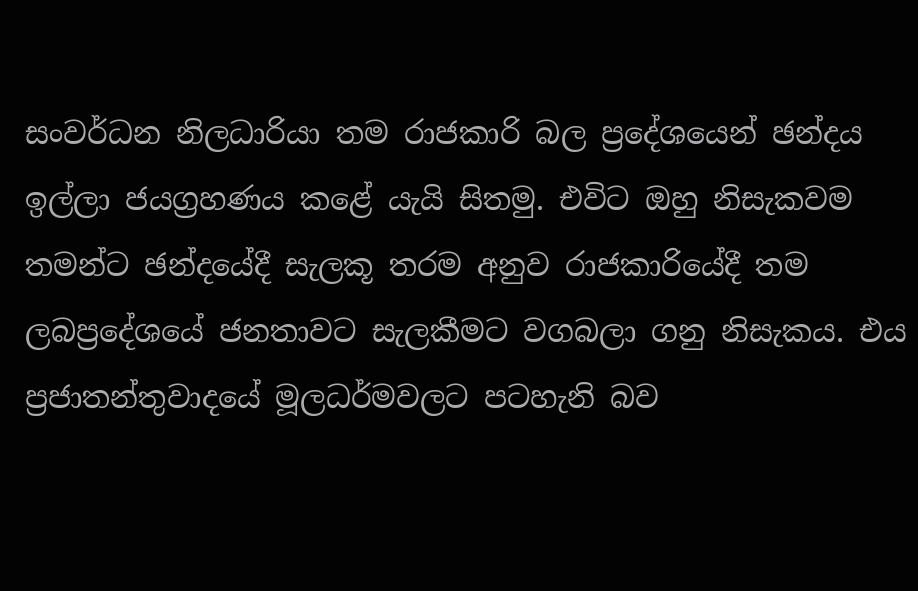සංවර්ධන නිලධාරියා තම රාජකාරි බල ප්‍රදේශයෙන් ඡන්දය ඉල්ලා ජයග්‍රහණය කළේ යැයි සිතමු. එවිට ඔහු නිසැකවම තමන්ට ඡන්දයේදී සැලකූ තරම අනුව රාජකාරියේදී තම ලබප්‍රදේශ‍යේ ජනතාවට සැලකීමට වගබලා ගනු නිසැකය. එය ප්‍රජාතන්තුවාදයේ මූලධර්මවලට පටහැනි බව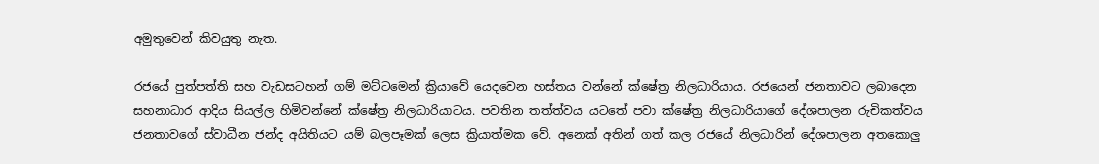අමුතුවෙන් කිවයුතු නැත.

ර‍ජයේ පුත්පත්ති සහ වැඩසටහන් ගම් මට්ටමෙන් ක්‍රියාවේ යෙදවෙන හස්තය වන්නේ ක්ෂේත්‍ර නිලධාරියාය. රජයෙන් ජනතාවට ලබාදෙන සහනාධාර ආදිය සියල්ල හිමිවන්නේ ක්ෂේත්‍ර නිලධාරියාටය. පවතින තත්ත්වය යටතේ පවා ක්ෂේත්‍ර නිලධාරියාගේ දේශපාලන රුචිකත්වය ජනතාවගේ ස්වාධීන ජන්ද අයිතියට යම් බලපෑමක් ලෙස ක්‍රියාත්මක වේ. අනෙක් අතින් ගත් කල රජයේ නිලධාරින් දේශපාලන අතකොලු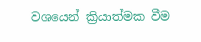වශයෙන් ක්‍රියාත්මක වීම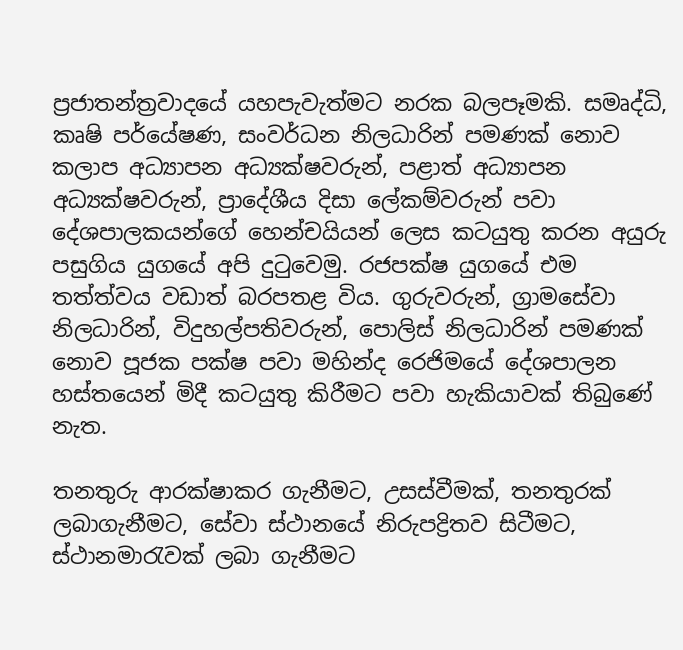ප්‍රජාතන්ත්‍රවාදයේ යහපැවැත්මට නරක බලපෑමකි. සමෘද්ධි, කෘෂි පර්යේෂණ, සංවර්ධන නිලධාරින් පමණක් නොව කලාප අධ්‍යාපන අධ්‍යක්ෂවරුන්, පළාත් අධ්‍යාපන අධ්‍යක්ෂවරුන්, ප්‍රාදේශීය දිසා ලේකම්වරුන් පවා දේශපාලකයන්ගේ හෙන්චයියන් ලෙස කටයුතු කරන අයුරු පසුගිය යුගයේ අපි දුටුවෙමු. රජපක්ෂ යුග‍යේ එම තත්ත්වය වඩාත් බරපතළ විය. ගුරුවරුන්, ග්‍රාමසේවා නිලධාරින්, විදුහල්පතිවරුන්, පොලිස් නිලධාරින් පමණක් නොව පූජක පක්ෂ පවා මහින්ද රෙජිමයේ දේශපාලන හස්තයෙන් මිදී කටයුතු කිරීමට පවා හැකියාවක් තිබුණේ නැත.

තනතුරු ආරක්ෂාකර ගැනීමට, උසස්වීමක්, තනතුරක් ලබාගැනීමට, සේවා ස්ථානයේ නිරුපද්‍රිතව සිටීමට, ස්ථානමාරැවක් ලබා ගැනීමට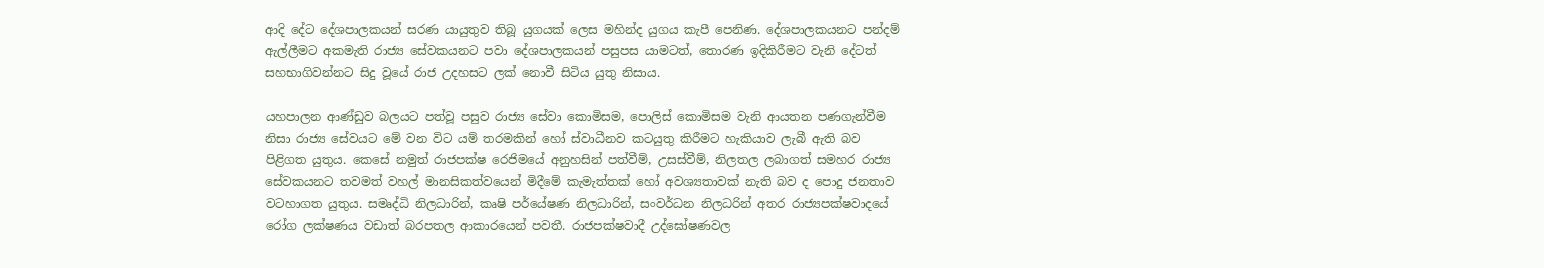ආදි දේට දේශපාලකයන් සරණ යායුතුව තිබූ යුගයක් ලෙස මහින්ද යුගය කැපී පෙනිණ. දේශපාලකයනට පන්දම් ඇල්ලීමට අකමැති රාජ්‍ය සේවකයනට පවා දේශපාලකයන් පසුපස යාමටත්, තොරණ ඉදිකිරීමට වැනි දේටත් සහභාගිවන්නට සිදු වූයේ රාජ උදහසට ලක් නොවී සිටිය යුතු නිසාය.

යහපාලන ආණ්ඩුව බලයට පත්වූ පසුව රාජ්‍ය සේවා කොමිසම, පොලිස් කොමිසම වැනි ආයතන පණගැන්වීම නිසා රාජ්‍ය සේවයට මේ වන විට යම් තරමකින් හෝ ස්වාධීනව කටයුතු කිරීමට හැකියාව ලැබී ඇති බව පිළිගත යුතුය. කෙසේ නමුත් රාජපක්ෂ රෙජිමයේ අනුහසින් පත්වීම්, උසස්වීම්, නිලතල ලබාගත් සමහර ‍රාජ්‍ය සේවකයනට තවමත් වහල් මානසිකත්වයෙන් මිදීමේ කැමැත්තක් හෝ අවශ්‍යතාවක් නැති බව ද පොදු ජනතාව වටහාගත යුතුය. සමෘද්ධි නිලධාරින්, කෘෂි පර්යේෂණ නිලධාරින්, සංවර්ධන නිලධරින් අතර රාජ්‍යපක්ෂවාදයේ රෝග ලක්ෂණය ව‍ඩාත් බරපතල ආකාරයෙන් පවතී. රාජපක්ෂවාදී උද්ඝෝෂණවල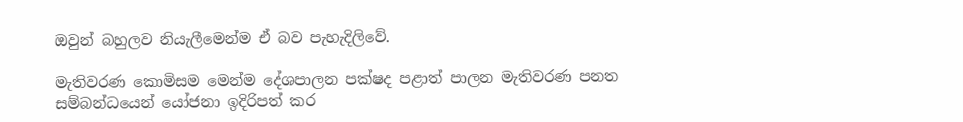ඔවුන් බහුලව නියැලීමෙන්ම ඒ බව පැහැදිලිවේ.

මැතිවරණ කොමිසම මෙන්ම දේශපාලන පක්ෂද පළාත් පාලන මැතිවරණ පනත සම්බන්ධයෙන් යෝජනා ඉදිරිපත් කර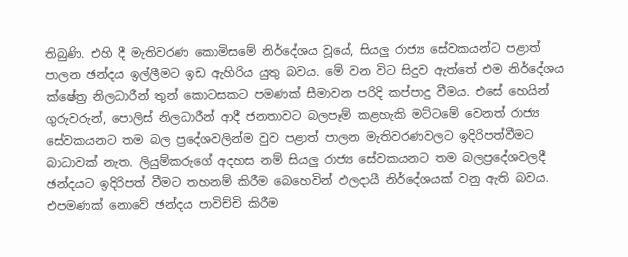තිබුණි. එහි දී මැතිවරණ කොමිසමේ නිර්දේශය වූයේ, සියලු රාජ්‍ය සේවකයන්ට පළාත් පාලන ඡන්දය ඉල්ලීමට ඉඩ ඇහිරිය යුතු බවය. මේ වන විට සිදුව ඇත්තේ එම නිර්දේශය ක්ෂේත්‍ර නිලධාරීන් තුන් කොටසකට පමණක් සීමාවන පරිදි කප්පාදු වීමය. එසේ හෙයින් ගුරුවරුන්, පොලිස් නිලධාරීන් ආදී ජනතාවට බලපෑම් කළහැකි මට්ටමේ වෙනත් රාජ්‍ය සේවකයනට තම බල ප්‍රදේශවලින්ම වුව පළාත් පාලන මැතිවරණවලට ඉදිරිපත්වීමට බාධාවක් නැත. ලියුම්කරුගේ අදහස නම් සියලු රාජ්‍ය සේවකයනට තම බලප්‍රදේශවලදී ඡන්දයට ඉදිරිපත් වීමට තහනම් කිරීම බෙහෙවින් ඵලදායී නිර්දේශයක් වනු ඇති බවය. එපමණක් නොවේ ඡන්දය පාවිච්චි කිරීම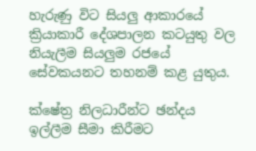හැරුණු විට සියලු ආකාර‍යේ ක්‍රියාකාරී දේශපාලන කටයුතු වල නියැලීම සියලුම රජයේ සේවකයනට තහනම් කළ යුතුය.

ක්ෂේත්‍ර නිලධාරීන්ට ඡන්දය ඉල්ලීම සීමා කිරීමට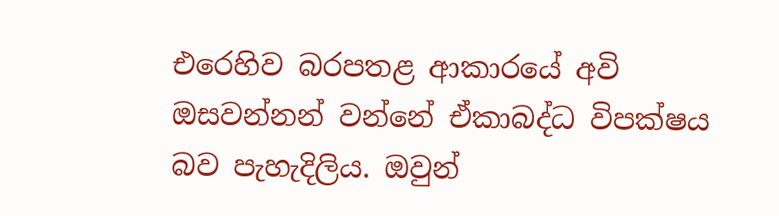එරෙහිව බරපතළ ආකාරයේ අවි ඔසවන්නන් වන්නේ ඒකාබද්ධ විපක්ෂය බව පැහැදිලිය. ඔවුන්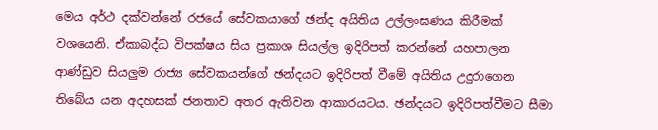මෙය අර්ථ දක්වන්නේ රජයේ සේවකයාගේ ඡන්ද අයිතිය උල්ලංඝණය කිරීමක් වශයෙනි. ඒකාබද්ධ විපක්ෂය සිය ප්‍රකාශ සියල්ල ඉදිරිපත් කරන්නේ යහපාලන ආණ්ඩුව සියලුම රාජ්‍ය සේවකයන්ගේ ඡන්දයට ඉදිරිපත් වීමේ අයිතිය උදුරාගෙන තිබේය යන අදහසක් ජනතාව අතර ඇතිවන ආකාරයටය. ඡන්දයට ඉදිරිපත්වීමට සීමා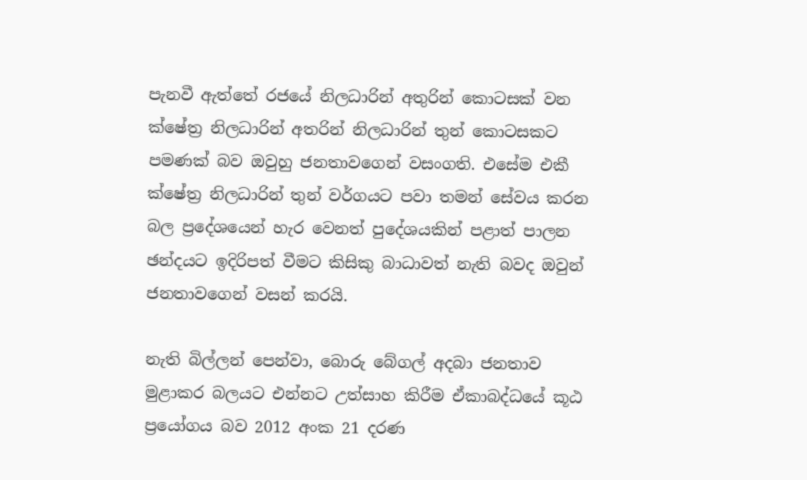පැනවී ඇත්තේ රජයේ නිලධාරින් අතුරින් කොටසක් වන ක්ෂේත්‍ර නිලධාරින් අතරින් නිලධාරින් තුන් කොටසකට පමණක් බව ඔවුහු ජනතාවගෙන් වසංගති. එසේම එකී ක්ෂේත්‍ර නිලධාරින් තුන් වර්ගයට පවා තමන් සේවය කරන බල ප්‍රදේශයෙන් හැර වෙනත් පුදේශයකින් පළාත් පාලන ඡන්දයට ඉදිරිපත් වීමට කිසිකු බාධාවත් නැති බවද ඔවුන් ජනතාවගෙන් වසන් කරයි.

නැති බිල්ලන් පෙන්වා, බො‍රු බේගල් අදබා ජනතාව මුළාකර බලයට එන්නට උත්සාහ කිරීම ඒකාබද්ධයේ කූඨ ප්‍රයෝගය බව 2012 අංක 21 දරණ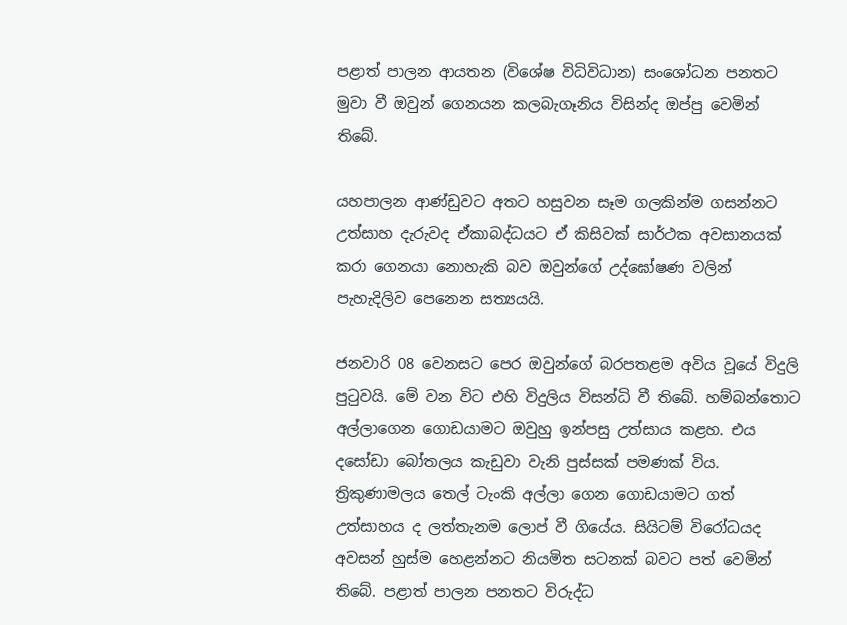පළාත් පාලන ආයතන (විශේෂ විධිවිධාන) සංශෝධන පනතට මුවා වී ඔවුන් ගෙනයන කලබැගෑනිය විසින්ද ඔප්පු වෙමින් තිබේ.

යහපාලන ආණ්ඩුවට අතට හසු‍වන සෑම ගලකින්ම ගසන්නට උත්සාහ දැරුවද ඒකාබද්ධයට ඒ කිසිවක් සාර්ථක අවසානයක් කරා ගෙනයා නොහැකි බව ඔවුන්ගේ උද්ඝෝෂණ වලින් පැහැදිලිව පෙනෙන සත්‍යයයි.

ජනවාරි 08 වෙනසට පෙර ඔවුන්ගේ බරපතළම අවිය වූයේ විදුලි පුටුවයි. මේ වන විට එහි විදුලිය විසන්ධි වී තිබේ. හම්බන්තොට අල්ලාගෙන ගොඩයාමට ඔවුහු ඉන්පසු උත්සාය කළහ. එය දසෝඩා බෝතලය කැඩුවා වැනි පුස්සක් පමණක් විය. ත්‍රිකුණාමලය තෙල් ටැංකි අල්ලා ගෙන ගොඩයාමට ගත් උත්සාහය ද ලත්තැනම ලොප් වී ගි‍යේය. සියිටම් විරෝධයද අවසන් හුස්ම හෙළන්නට නියමිත සටනක් බවට පත් වෙමින් තිබේ. පළාත් පාලන පනතට විරුද්ධ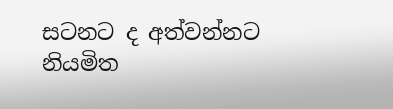සටනට ද අත්වන්නට නියමිත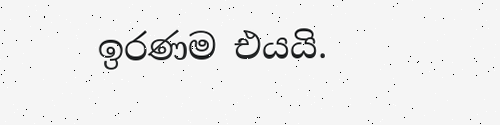ඉරණම එයයි.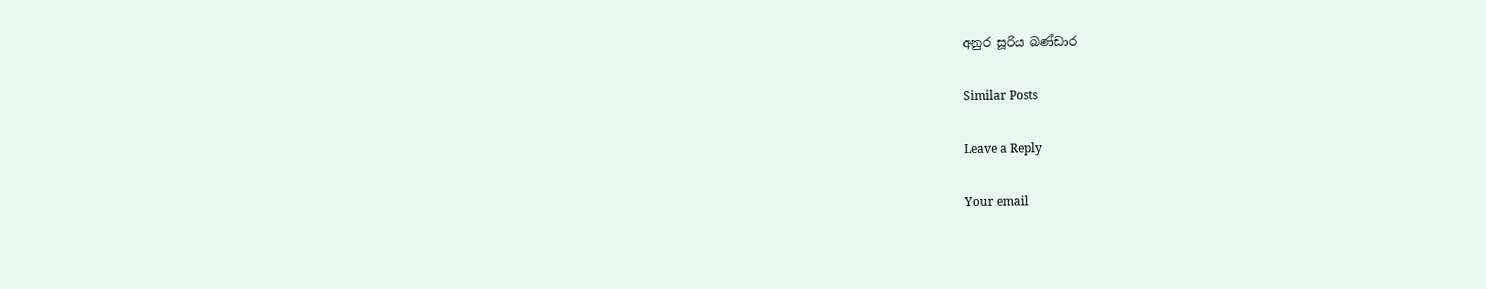අනුර සූරිය බණ්ඩාර

Similar Posts

Leave a Reply

Your email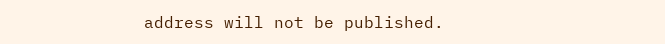address will not be published.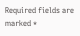Required fields are marked *